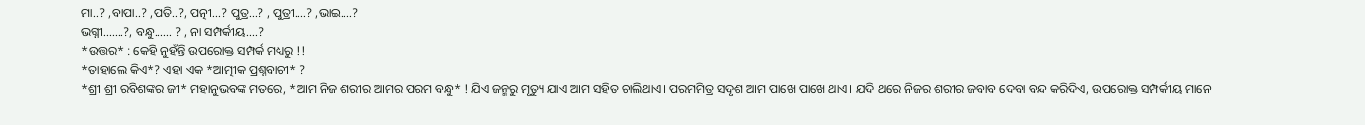ମା..? ,ବାପା..? ,ପତି..?, ପତ୍ନୀ...? ପୁତ୍ର...? , ପୁତ୍ରୀ....? ,ଭାଇ....?
ଭଗ୍ନୀ.......?, ବନ୍ଧୁ...... ? , ନା ସମ୍ପର୍କୀୟ....?
*ଉତ୍ତର* : କେହି ନୁହଁନ୍ତି ଉପରୋକ୍ତ ସମ୍ପର୍କ ମଧ୍ୟରୁ !!
*ତାହାଲେ କିଏ*? ଏହା ଏକ *ଆତ୍ମୀକ ପ୍ରଶ୍ନବାଚୀ* ?
*ଶ୍ରୀ ଶ୍ରୀ ରବିଶଙ୍କର ଜୀ* ମହାନୁଭବଙ୍କ ମତରେ, *ଆମ ନିଜ ଶରୀର ଆମର ପରମ ବନ୍ଧୁ* ! ଯିଏ ଜନ୍ମରୁ ମୃତ୍ୟୁ ଯାଏ ଆମ ସହିତ ଚାଲିଥାଏ। ପରମମିତ୍ର ସଦୃଶ ଆମ ପାଖେ ପାଖେ ଥାଏ। ଯଦି ଥରେ ନିଜର ଶରୀର ଜବାବ ଦେବା ବନ୍ଦ କରିଦିଏ, ଉପରୋକ୍ତ ସମ୍ପର୍କୀୟ ମାନେ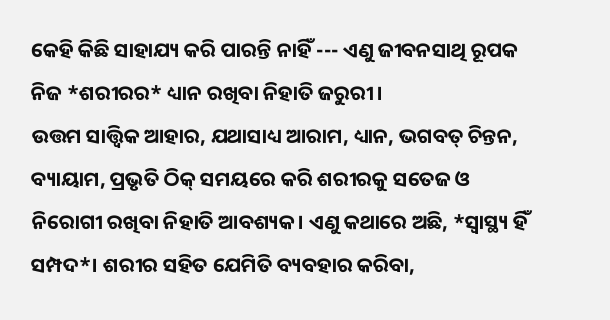କେହି କିଛି ସାହାଯ୍ୟ କରି ପାରନ୍ତି ନାହିଁ --- ଏଣୁ ଜୀବନସାଥି ରୂପକ ନିଜ *ଶରୀରର* ଧ୍ୟାନ ରଖିବା ନିହାତି ଜରୁରୀ।
ଉତ୍ତମ ସାତ୍ତ୍ଵିକ ଆହାର, ଯଥାସାଧ୍ୟ ଆରାମ, ଧ୍ୟାନ, ଭଗବତ୍ ଚିନ୍ତନ, ବ୍ୟାୟାମ, ପ୍ରଭୃତି ଠିକ୍ ସମୟରେ କରି ଶରୀରକୁ ସତେଜ ଓ ନିରୋଗୀ ରଖିବା ନିହାତି ଆବଶ୍ୟକ। ଏଣୁ କଥାରେ ଅଛି, *ସ୍ୱାସ୍ଥ୍ୟ ହିଁ ସମ୍ପଦ*। ଶରୀର ସହିତ ଯେମିତି ବ୍ୟବହାର କରିବା,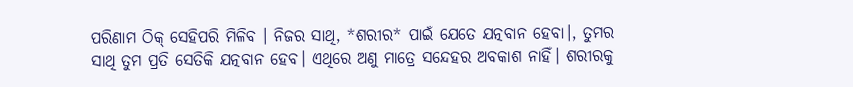ପରିଣାମ ଠିକ୍ ସେହିପରି ମିଳିବ । ନିଜର ସାଥି, *ଶରୀର* ପାଇଁ ଯେତେ ଯତ୍ନବାନ ହେବା।, ତୁମର ସାଥି ତୁମ ପ୍ରତି ସେତିକି ଯତ୍ନବାନ ହେବ। ଏଥିରେ ଅଣୁ ମାତ୍ରେ ସନ୍ଦେହର ଅବକାଶ ନାହିଁ। ଶରୀରକୁ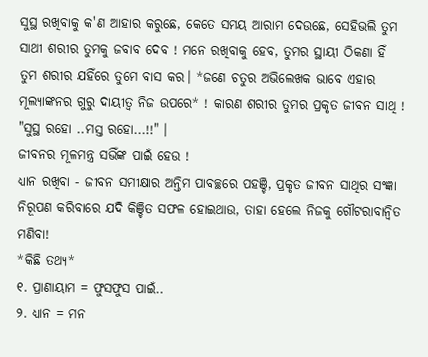ସୁସ୍ଥ ରଖିବାକୁ କ'ଣ ଆହାର କରୁଛେ, କେତେ ସମୟ ଆରାମ ଦେଉଛେ, ସେହିଭଲି ତୁମ ସାଥୀ ଶରୀର ତୁମକୁ ଜବାବ ଦେବ ! ମନେ ରଖିବାକୁ ହେବ, ତୁମର ସ୍ଥାୟୀ ଠିକଣା ହିଁ ତୁମ ଶରୀର ଯହିଁରେ ତୁମେ ବାସ କର। *ଜଣେ ଚତୁର ଅଭିଲେଖକ ଭାବେ ଏହାର ମୂଲ୍ୟାଙ୍କନର ଗୁରୁ ଦାୟୀତ୍ୱ ନିଜ ଉପରେ* ! କାରଣ ଶରୀର ତୁମର ପ୍ରକୃତ ଜୀବନ ସାଥି ! "ସୁସ୍ଥ ରହୋ ..ମସ୍ତ ରହୋ...!!" ।
ଜୀବନର ମୂଳମନ୍ତ୍ର ସଭିଁଙ୍କ ପାଇଁ ହେଉ !
ଧ୍ୟାନ ରଖିବା - ଜୀବନ ସମୀକ୍ଷାର ଅନ୍ତିମ ପାବଚ୍ଛରେ ପହଞ୍ଚି, ପ୍ରକୃତ ଜୀବନ ସାଥିର ସଂଜ୍ଞା ନିରୂପଣ କରିବାରେ ଯଦି କିଞ୍ଚିତ ସଫଳ ହୋଇଥାଉ, ତାହା ହେଲେ ନିଜକୁ ଗୌଟରାବାନ୍ୱିତ ମଣିବା!
*କିଛି ତଥ୍ୟ*
୧. ପ୍ରାଣାୟାମ = ଫୁସଫୁସ ପାଇଁ..
୨. ଧ୍ୟାନ = ମନ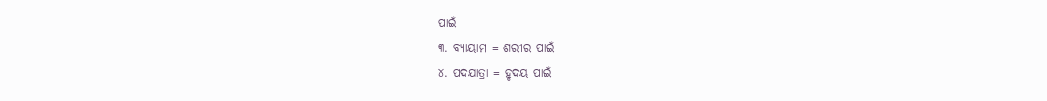ପାଇଁ
୩. ବ୍ୟାୟାମ = ଶରୀର ପାଇଁ
୪. ପଦଯାତ୍ରା = ହୃଦୟ ପାଇଁ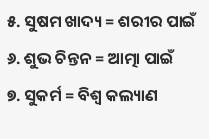୫. ସୁଷମ ଖାଦ୍ୟ = ଶରୀର ପାଇଁ
୬. ଶୁଭ ଚିନ୍ତନ = ଆତ୍ମା ପାଇଁ
୭. ସୁକର୍ମ = ବିଶ୍ୱ କଲ୍ୟାଣ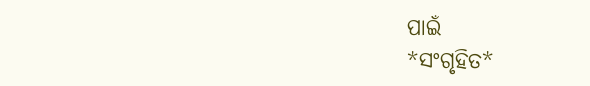ପାଇଁ
*ସଂଗୃହିତ*